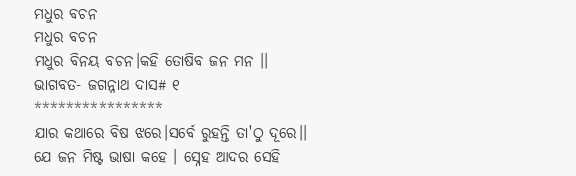ମଧୁର ବଚନ
ମଧୁର ବଚନ
ମଧୁର ବିନୟ ବଚନ।କହି ତୋଷିବ ଜନ ମନ ।।
ଭାଗବତ- ଜଗନ୍ନାଥ ଦାସ# ୧
****************
ଯାର କଥାରେ ବିଷ ଝରେ।ସର୍ବେ ରୁହନ୍ତି ତା'ଠୁ ଦୂରେ।।
ଯେ ଜନ ମିଷ୍ଟ ଭାଷା କହେ । ସ୍ନେହ ଆଦର ସେହି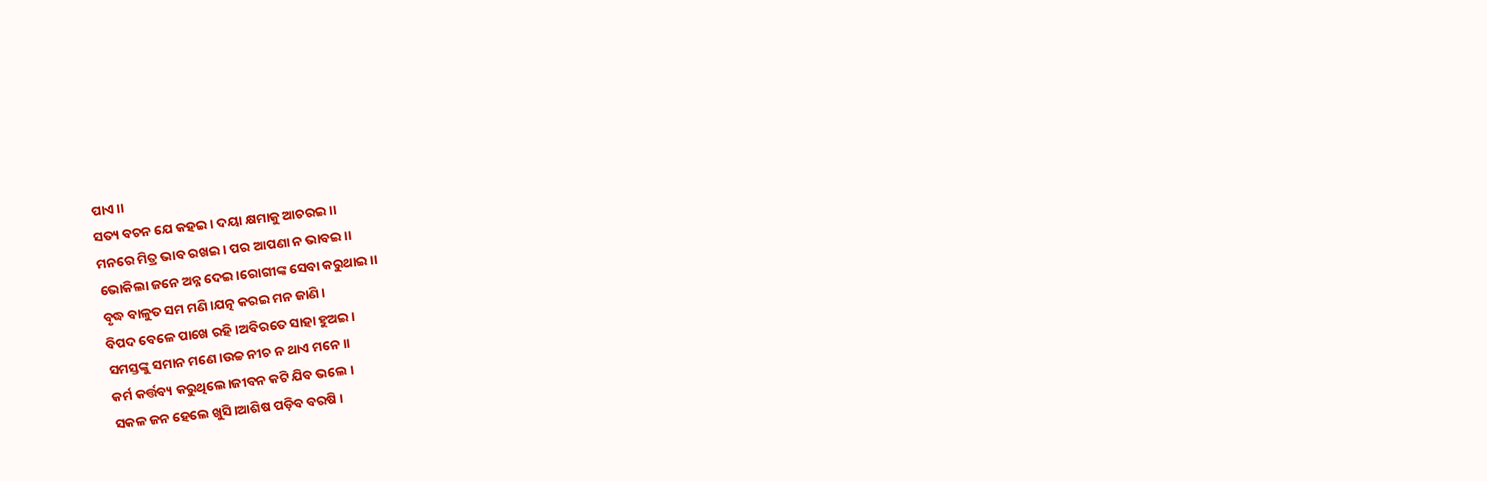ପାଏ।।
ସତ୍ୟ ବଚନ ଯେ କହଇ। ଦୟା କ୍ଷମାକୁ ଆଚରଇ।।
ମନରେ ମିତ୍ର ଭାବ ରଖଇ। ପର ଆପଣା ନ ଭାବଇ।।
ଭୋକିଲା ଜନେ ଅନ୍ନ ଦେଇ।ରୋଗୀଙ୍କ ସେବା କରୁଥାଇ।।
ବୃଦ୍ଧ ବାଳୁତ ସମ ମଣି।ଯତ୍ନ କରଇ ମନ ଜାଣି ।
ବିପଦ ବେଳେ ପାଖେ ରହି ।ଅବିରତେ ସାହା ହୁଅଇ।
ସମସ୍ତଙ୍କୁ ସମାନ ମଣେ।ଉଚ୍ଚ ନୀଚ ନ ଥାଏ ମନେ।।
କର୍ମ କର୍ତ୍ତବ୍ୟ କରୁଥିଲେ।ଜୀବନ କଟି ଯିବ ଭଲେ ।
ସକଳ ଜନ ହେଲେ ଖୁସି।ଆଶିଷ ପଡ଼ିବ ବରଷି ।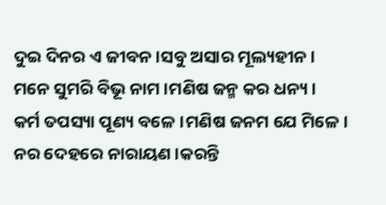ଦୁଇ ଦିନର ଏ ଜୀବନ।ସବୁ ଅସାର ମୂଲ୍ୟହୀନ।
ମନେ ସୁମରି ବିଭୂ ନାମ।ମଣିଷ ଜନ୍ମ କର ଧନ୍ୟ ।
କର୍ମ ତପସ୍ୟା ପୂଣ୍ୟ ବଳେ।ମଣିଷ ଜନମ ଯେ ମିଳେ।
ନର ଦେହରେ ନାରାୟଣ।କରନ୍ତି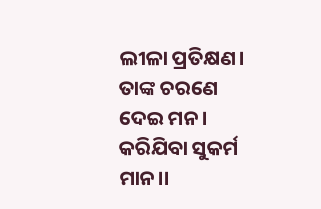ଲୀଳା ପ୍ରତିକ୍ଷଣ।
ତାଙ୍କ ଚରଣେ ଦେଇ ମନ। କରିଯିବା ସୁକର୍ମ ମାନ।।